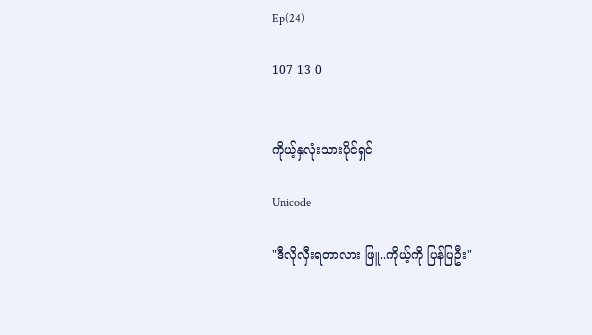Ep(24)

107 13 0


ကိုယ့်နှလုံးသားပိုင်ရှင်

Unicode

"ဒီလိုလှီးရတာလား ဖြူ..ကိုယ့်ကို ပြန်ပြဦး"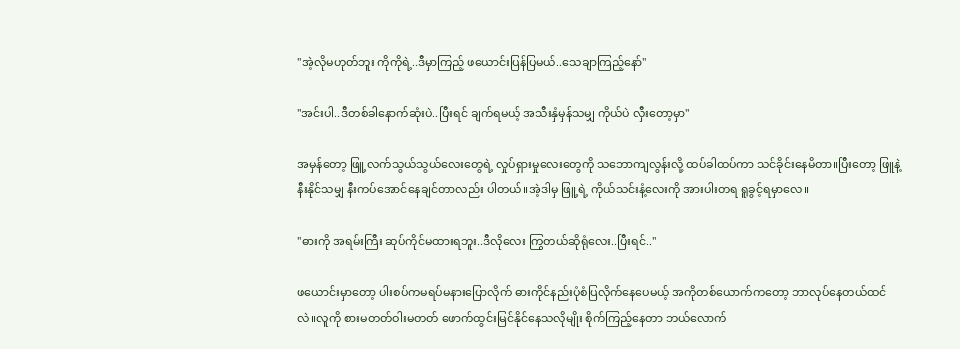"အဲ့လိုမဟုတ်ဘူး ကိုကိုရဲ့..ဒီမှာကြည့် ဖယောင်းပြန်ပြမယ်..သေချာကြည့်နော်"

"အင်းပါ..ဒီတစ်ခါနောက်ဆုံးပဲ..ပြီးရင် ချက်ရမယ့် အသီးနှံမှန်သမျှ ကိုယ်ပဲ လှီးတော့မှာ"

အမှန်တော့ ဖြူ့လက်သွယ်သွယ်လေးတွေရဲ့ လှုပ်ရှားမှုလေးတွေကို သဘောကျလွန်းလို့ ထပ်ခါထပ်ကာ သင်ခိုင်းနေမိတာ။ပြီးတော့ ဖြူနဲ့ နီးနိုင်သမျှ နီးကပ်အောင်နေချင်တာလည်း ပါတယ်။အဲ့ဒါမှ ဖြူ့ရဲ့ ကိုယ်သင်းနံ့လေးကို အားပါးတရ ရူခွင့်ရမှာလေ။

"ဓားကို အရမ်းကြီး ဆုပ်ကိုင်မထားရဘူး..ဒီလိုလေး ကြွတယ်ဆိုရုံလေး..ပြီးရင်.."

ဖယောင်းမှာတော့ ပါးစပ်ကမရပ်မနားပြောလိုက် ဓားကိုင်နည်းပုံစံပြလိုက်နေပေမယ့် အကိုတစ်ယောက်ကတော့ ဘာလုပ်နေတယ်ထင်လဲ။လူကို စားမတတ်ဝါးမတတ် ဖောက်ထွင်းမြင်နိုင်နေသလိုမျိုး စိုက်ကြည့်နေတာ ဘယ်လောက်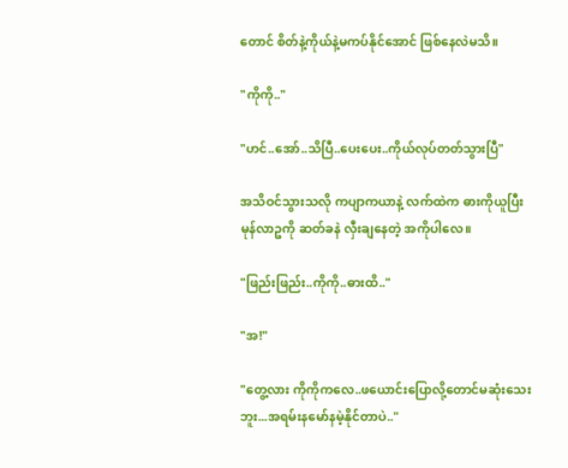တောင် စိတ်နဲ့ကိုယ်နဲ့မကပ်နိုင်အောင် ဖြစ်နေလဲမသိ။

"ကိုကို.."

"ဟင်..အော်..သိပြီ..ပေးပေး..ကိုယ်လုပ်တတ်သွားပြီ"

အသိဝင်သွားသလို ကပျာကယာနဲ့ လက်ထဲက ဓားကိုယူပြီး မုန်လာဥကို ဆတ်ခနဲ လှီးချနေတဲ့ အကိုပါလေ။

"ဖြည်းဖြည်း..ကိုကို..ဓားထိ.."

"အ!"

"တွေ့လား ကိုကိုကလေ..ဖယောင်းပြောလို့တောင်မဆုံးသေးဘူး...အရမ်းနမော်နမဲ့နိုင်တာပဲ.."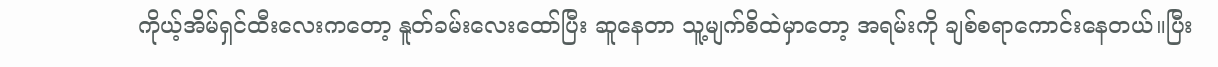ကိုယ့်အိမ်ရှင်ထီးလေးကတော့ နူတ်ခမ်းလေးထော်ပြီး ဆူနေတာ သူ့မျက်စိထဲမှာတော့ အရမ်းကို ချစ်စရာကောင်းနေတယ်။ပြီး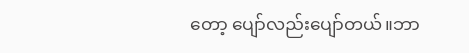တော့ ပျော်လည်းပျော်တယ်။ဘာ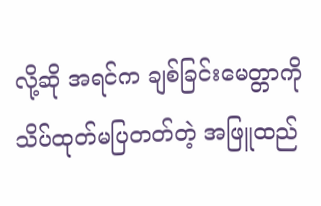လို့ဆို အရင်က ချစ်ခြင်းမေတ္တာကို သိပ်ထုတ်မပြတတ်တဲ့ အဖြူထည်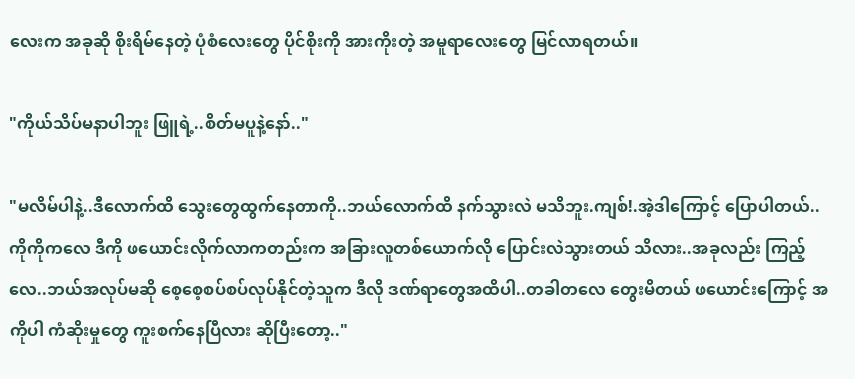လေးက အခုဆို စိုးရိမ်နေတဲ့ ပုံစံလေးတွေ ပိုင်စိုးကို အားကိုးတဲ့ အမူရာလေးတွေ မြင်လာရတယ်။

"ကိုယ်သိပ်မနာပါဘူး ဖြူရဲ့..စိတ်မပူနဲ့နော်.."

"မလိမ်ပါနဲ့..ဒီလောက်ထိ သွေးတွေထွက်နေတာကို..ဘယ်လောက်ထိ နက်သွားလဲ မသိဘူး.ကျစ်!.အဲ့ဒါကြောင့် ပြောပါတယ်..ကိုကိုကလေ ဒီကို ဖယောင်းလိုက်လာကတည်းက အခြားလူတစ်ယောက်လို ပြောင်းလဲသွားတယ် သိလား..အခုလည်း ကြည့်လေ..ဘယ်အလုပ်မဆို စေ့စေ့စပ်စပ်လုပ်နိုင်တဲ့သူက ဒီလို ဒဏ်ရာတွေအထိပါ..တခါတလေ တွေးမိတယ် ဖယောင်းကြောင့် အကိုပါ ကံဆိုးမှုတွေ ကူးစက်နေပြီလား ဆိုပြီးတော့.."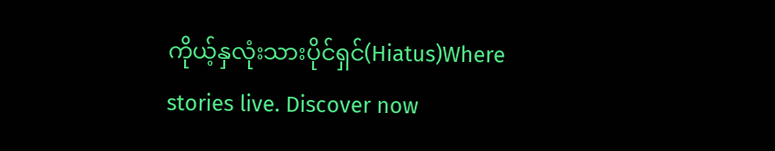ကိုယ့်နှလုံးသားပိုင်ရှင်(Hiatus)Where stories live. Discover now